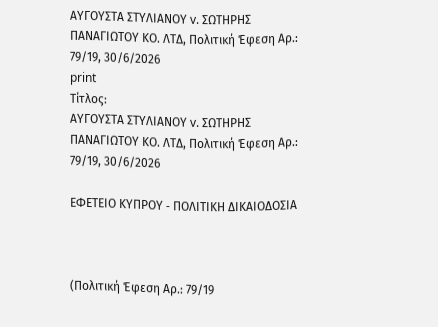ΑΥΓΟΥΣΤΑ ΣΤΥΛΙΑΝΟΥ v. ΣΩΤΗΡΗΣ ΠΑΝΑΓΙΩΤΟΥ ΚΟ. ΛΤΔ, Πολιτική Έφεση Αρ.: 79/19, 30/6/2026
print
Τίτλος:
ΑΥΓΟΥΣΤΑ ΣΤΥΛΙΑΝΟΥ v. ΣΩΤΗΡΗΣ ΠΑΝΑΓΙΩΤΟΥ ΚΟ. ΛΤΔ, Πολιτική Έφεση Αρ.: 79/19, 30/6/2026

ΕΦΕΤΕΙΟ ΚΥΠΡΟΥ ‑ ΠΟΛΙΤΙΚΗ ΔΙΚΑΙΟΔΟΣΙΑ



(Πολιτική Έφεση Αρ.: 79/19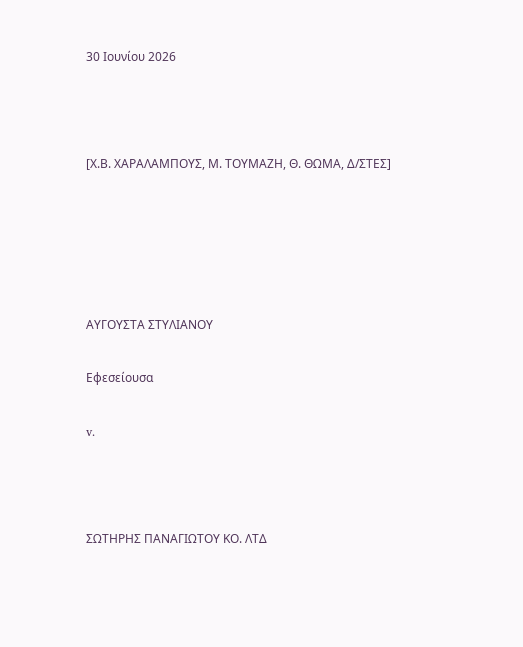30 Ιουνίου 2026



[Χ.Β. ΧΑΡΑΛΑΜΠΟΥΣ, Μ. ΤΟΥΜΑΖΗ, Θ. ΘΩΜΑ, Δ/ΣΤΕΣ]





ΑΥΓΟΥΣΤΑ ΣΤΥΛΙΑΝΟΥ

Εφεσείουσα

v.



ΣΩΤΗΡΗΣ ΠΑΝΑΓΙΩΤΟΥ ΚΟ. ΛΤΔ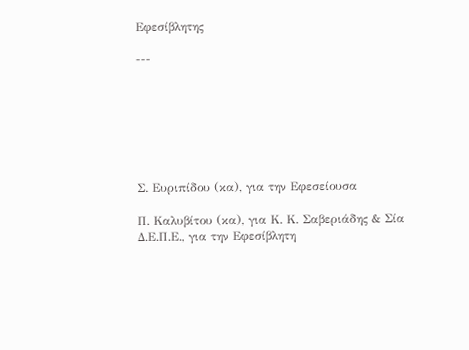Εφεσίβλητης

---







Σ. Ευριπίδου (κα), για την Εφεσείουσα

Π. Καλυβίτου (κα), για Κ. Κ. Σαβεριάδης & Σία Δ.Ε.Π.Ε., για την Εφεσίβλητη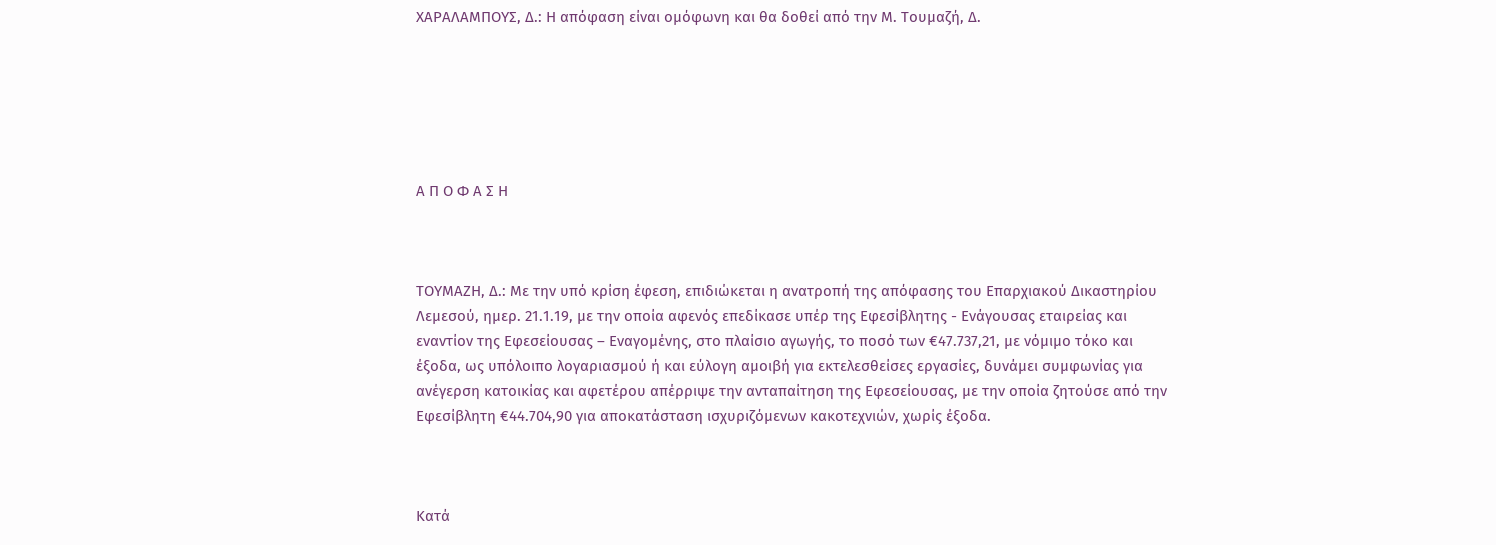ΧΑΡΑΛΑΜΠΟΥΣ, Δ.: Η απόφαση είναι ομόφωνη και θα δοθεί από την Μ. Τουμαζή, Δ.






Α Π Ο Φ Α Σ Η



ΤΟΥΜΑΖΗ, Δ.: Με την υπό κρίση έφεση, επιδιώκεται η ανατροπή της απόφασης του Επαρχιακού Δικαστηρίου Λεμεσού, ημερ. 21.1.19, με την οποία αφενός επεδίκασε υπέρ της Εφεσίβλητης - Ενάγουσας εταιρείας και εναντίον της Εφεσείουσας – Εναγομένης, στο πλαίσιο αγωγής, το ποσό των €47.737,21, με νόμιμο τόκο και έξοδα, ως υπόλοιπο λογαριασμού ή και εύλογη αμοιβή για εκτελεσθείσες εργασίες, δυνάμει συμφωνίας για ανέγερση κατοικίας και αφετέρου απέρριψε την ανταπαίτηση της Εφεσείουσας, με την οποία ζητούσε από την Εφεσίβλητη €44.704,90 για αποκατάσταση ισχυριζόμενων κακοτεχνιών, χωρίς έξοδα.



Κατά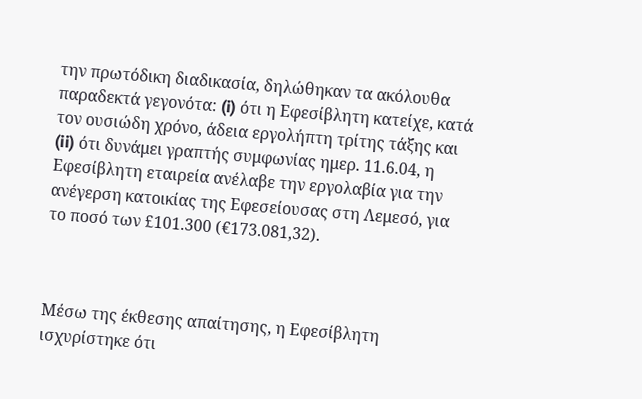την πρωτόδικη διαδικασία, δηλώθηκαν τα ακόλουθα παραδεκτά γεγονότα: (i) ότι η Εφεσίβλητη κατείχε, κατά τον ουσιώδη χρόνο, άδεια εργολήπτη τρίτης τάξης και (ii) ότι δυνάμει γραπτής συμφωνίας ημερ. 11.6.04, η Εφεσίβλητη εταιρεία ανέλαβε την εργολαβία για την ανέγερση κατοικίας της Εφεσείουσας στη Λεμεσό, για το ποσό των £101.300 (€173.081,32).



Μέσω της έκθεσης απαίτησης, η Εφεσίβλητη ισχυρίστηκε ότι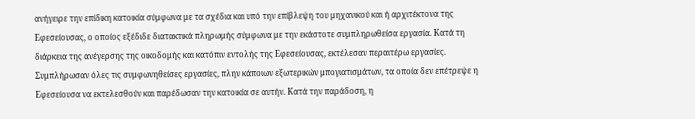ανήγειρε την επίδικη κατοικία σύμφωνα με τα σχέδια και υπό την επίβλεψη του μηχανικού και ή αρχιτέκτονα της Εφεσείουσας, ο οποίος εξέδιδε διατακτικά πληρωμής σύμφωνα με την εκάστοτε συμπληρωθείσα εργασία. Κατά τη διάρκεια της ανέγερσης της οικοδομής και κατόπιν εντολής της Εφεσείουσας, εκτέλεσαν περαιτέρω εργασίες. Συμπλήρωσαν όλες τις συμφωνηθείσες εργασίες, πλην κάποιων εξωτερικών μπογιατισμάτων, τα οποία δεν επέτρεψε η Εφεσείουσα να εκτελεσθούν και παρέδωσαν την κατοικία σε αυτήν. Κατά την παράδοση, η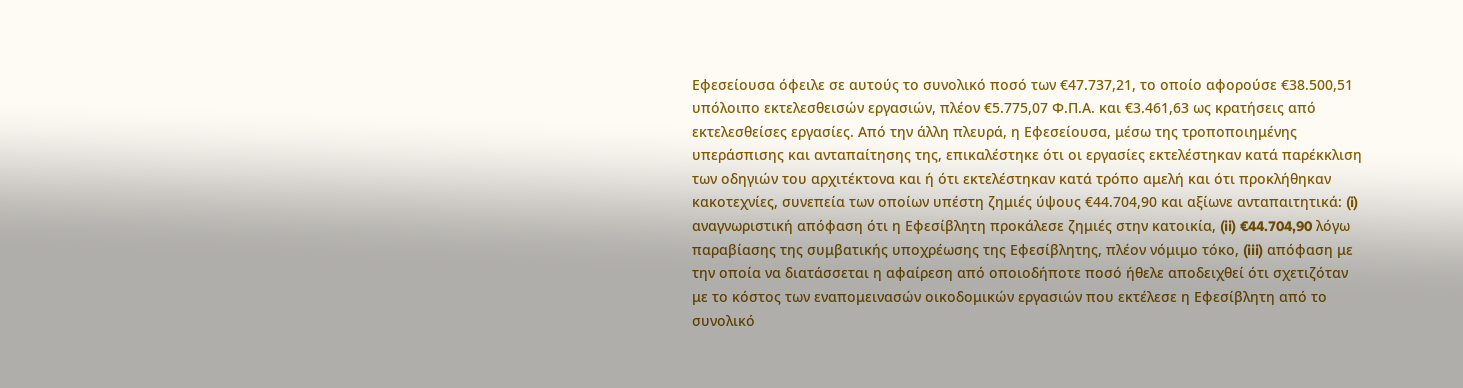Εφεσείουσα όφειλε σε αυτούς το συνολικό ποσό των €47.737,21, το οποίο αφορούσε €38.500,51 υπόλοιπο εκτελεσθεισών εργασιών, πλέον €5.775,07 Φ.Π.Α. και €3.461,63 ως κρατήσεις από εκτελεσθείσες εργασίες. Από την άλλη πλευρά, η Εφεσείουσα, μέσω της τροποποιημένης υπεράσπισης και ανταπαίτησης της, επικαλέστηκε ότι οι εργασίες εκτελέστηκαν κατά παρέκκλιση των οδηγιών του αρχιτέκτονα και ή ότι εκτελέστηκαν κατά τρόπο αμελή και ότι προκλήθηκαν κακοτεχνίες, συνεπεία των οποίων υπέστη ζημιές ύψους €44.704,90 και αξίωνε ανταπαιτητικά: (i) αναγνωριστική απόφαση ότι η Εφεσίβλητη προκάλεσε ζημιές στην κατοικία, (ii) €44.704,90 λόγω παραβίασης της συμβατικής υποχρέωσης της Εφεσίβλητης, πλέον νόμιμο τόκο, (iii) απόφαση με την οποία να διατάσσεται η αφαίρεση από οποιοδήποτε ποσό ήθελε αποδειχθεί ότι σχετιζόταν με το κόστος των εναπομεινασών οικοδομικών εργασιών που εκτέλεσε η Εφεσίβλητη από το συνολικό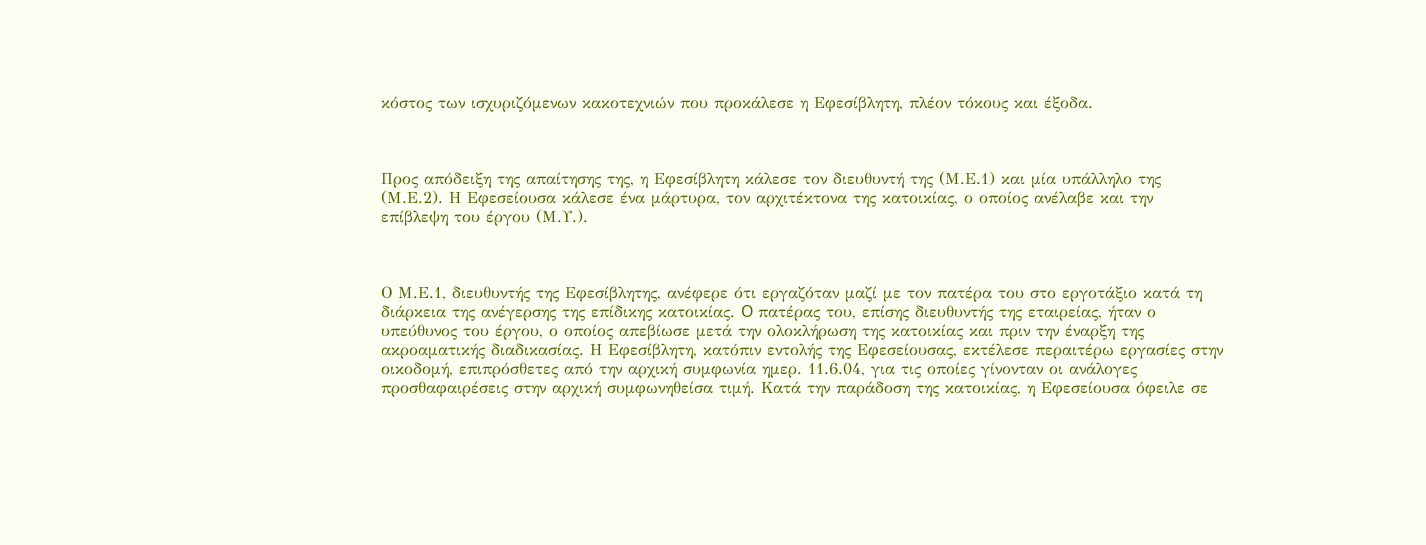κόστος των ισχυριζόμενων κακοτεχνιών που προκάλεσε η Εφεσίβλητη, πλέον τόκους και έξοδα.



Προς απόδειξη της απαίτησης της, η Εφεσίβλητη κάλεσε τον διευθυντή της (Μ.Ε.1) και μία υπάλληλο της (Μ.Ε.2). Η Εφεσείουσα κάλεσε ένα μάρτυρα, τον αρχιτέκτονα της κατοικίας, ο οποίος ανέλαβε και την επίβλεψη του έργου (Μ.Υ.).



Ο Μ.Ε.1, διευθυντής της Εφεσίβλητης, ανέφερε ότι εργαζόταν μαζί με τον πατέρα του στο εργοτάξιο κατά τη διάρκεια της ανέγερσης της επίδικης κατοικίας. O πατέρας του, επίσης διευθυντής της εταιρείας, ήταν ο υπεύθυνος του έργου, ο οποίος απεβίωσε μετά την ολοκλήρωση της κατοικίας και πριν την έναρξη της ακροαματικής διαδικασίας. Η Εφεσίβλητη, κατόπιν εντολής της Εφεσείουσας, εκτέλεσε περαιτέρω εργασίες στην οικοδομή, επιπρόσθετες από την αρχική συμφωνία ημερ. 11.6.04, για τις οποίες γίνονταν οι ανάλογες προσθαφαιρέσεις στην αρχική συμφωνηθείσα τιμή. Κατά την παράδοση της κατοικίας, η Εφεσείουσα όφειλε σε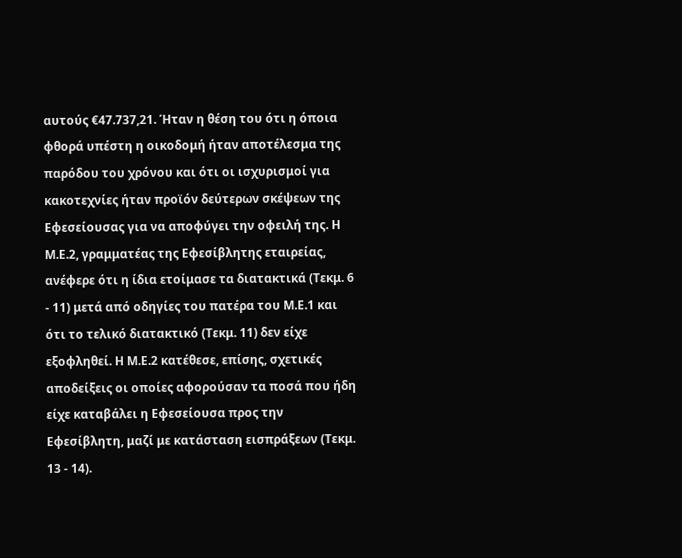αυτούς €47.737,21. Ήταν η θέση του ότι η όποια φθορά υπέστη η οικοδομή ήταν αποτέλεσμα της παρόδου του χρόνου και ότι οι ισχυρισμοί για κακοτεχνίες ήταν προϊόν δεύτερων σκέψεων της Εφεσείουσας για να αποφύγει την οφειλή της. Η Μ.Ε.2, γραμματέας της Εφεσίβλητης εταιρείας, ανέφερε ότι η ίδια ετοίμασε τα διατακτικά (Τεκμ. 6 - 11) μετά από οδηγίες του πατέρα του Μ.Ε.1 και ότι το τελικό διατακτικό (Τεκμ. 11) δεν είχε εξοφληθεί. Η Μ.Ε.2 κατέθεσε, επίσης, σχετικές αποδείξεις οι οποίες αφορούσαν τα ποσά που ήδη είχε καταβάλει η Εφεσείουσα προς την Εφεσίβλητη, μαζί με κατάσταση εισπράξεων (Τεκμ. 13 - 14).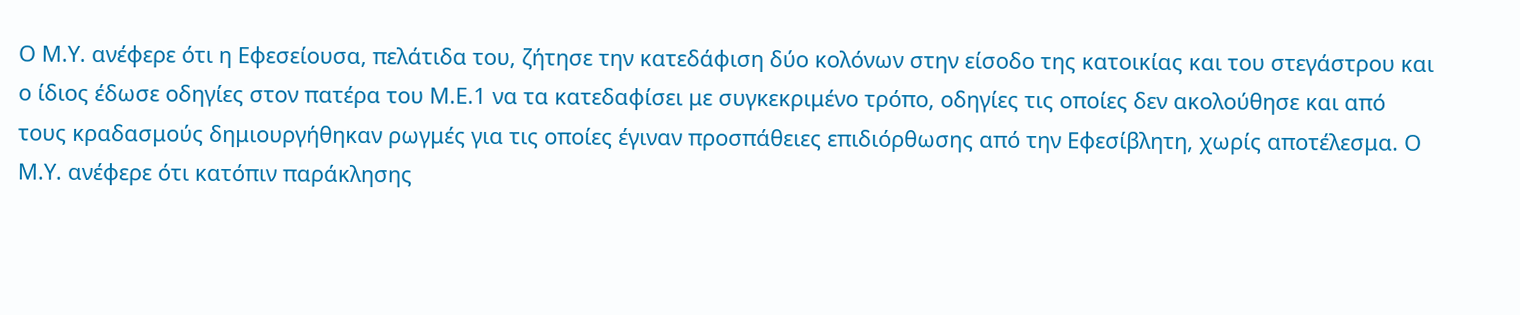Ο Μ.Υ. ανέφερε ότι η Εφεσείουσα, πελάτιδα του, ζήτησε την κατεδάφιση δύο κολόνων στην είσοδο της κατοικίας και του στεγάστρου και ο ίδιος έδωσε οδηγίες στον πατέρα του Μ.Ε.1 να τα κατεδαφίσει με συγκεκριμένο τρόπο, οδηγίες τις οποίες δεν ακολούθησε και από τους κραδασμούς δημιουργήθηκαν ρωγμές για τις οποίες έγιναν προσπάθειες επιδιόρθωσης από την Εφεσίβλητη, χωρίς αποτέλεσμα. Ο Μ.Υ. ανέφερε ότι κατόπιν παράκλησης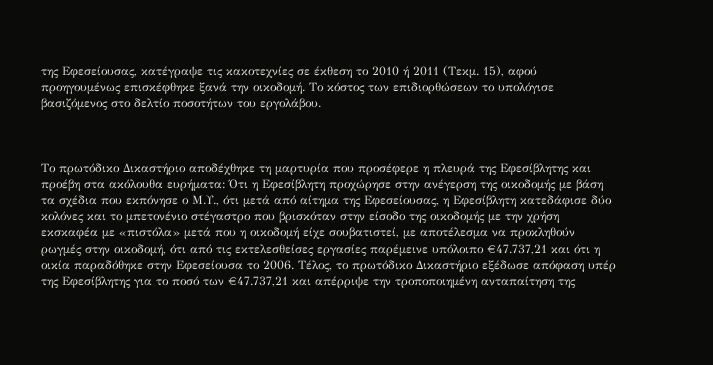της Εφεσείουσας, κατέγραψε τις κακοτεχνίες σε έκθεση το 2010 ή 2011 (Τεκμ. 15), αφού προηγουμένως επισκέφθηκε ξανά την οικοδομή. Το κόστος των επιδιορθώσεων το υπολόγισε βασιζόμενος στο δελτίο ποσοτήτων του εργολάβου.



Το πρωτόδικο Δικαστήριο αποδέχθηκε τη μαρτυρία που προσέφερε η πλευρά της Εφεσίβλητης και προέβη στα ακόλουθα ευρήματα: Ότι η Εφεσίβλητη προχώρησε στην ανέγερση της οικοδομής με βάση τα σχέδια που εκπόνησε ο Μ.Υ., ότι μετά από αίτημα της Εφεσείουσας, η Εφεσίβλητη κατεδάφισε δύο κολόνες και το μπετονένιο στέγαστρο που βρισκόταν στην είσοδο της οικοδομής με την χρήση εκσκαφέα με «πιστόλα» μετά που η οικοδομή είχε σουβατιστεί, με αποτέλεσμα να προκληθούν ρωγμές στην οικοδομή, ότι από τις εκτελεσθείσες εργασίες παρέμεινε υπόλοιπο €47.737,21 και ότι η οικία παραδόθηκε στην Εφεσείουσα το 2006. Τέλος, το πρωτόδικο Δικαστήριο εξέδωσε απόφαση υπέρ της Εφεσίβλητης για το ποσό των €47.737,21 και απέρριψε την τροποποιημένη ανταπαίτηση της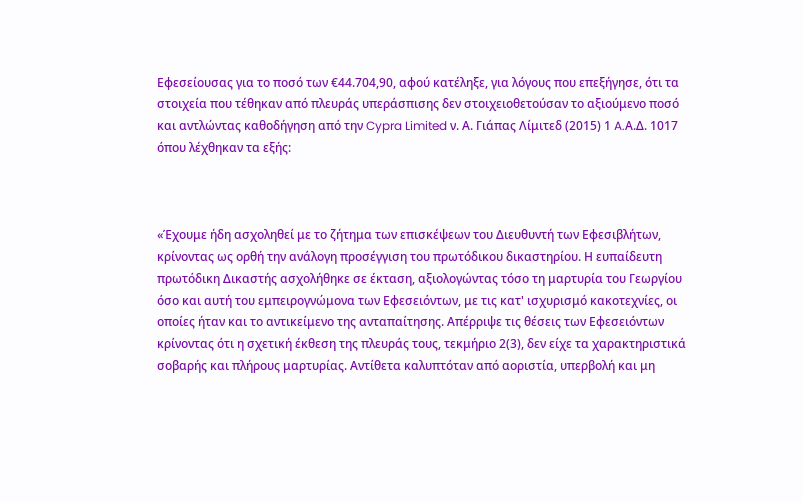Εφεσείουσας για το ποσό των €44.704,90, αφού κατέληξε, για λόγους που επεξήγησε, ότι τα στοιχεία που τέθηκαν από πλευράς υπεράσπισης δεν στοιχειοθετούσαν το αξιούμενο ποσό και αντλώντας καθοδήγηση από την Cypra Limited ν. Α. Γιάπας Λίμιτεδ (2015) 1 A.Α.Δ. 1017 όπου λέχθηκαν τα εξής:



«Έχουμε ήδη ασχοληθεί με το ζήτημα των επισκέψεων του Διευθυντή των Εφεσιβλήτων, κρίνοντας ως ορθή την ανάλογη προσέγγιση του πρωτόδικου δικαστηρίου. Η ευπαίδευτη πρωτόδικη Δικαστής ασχολήθηκε σε έκταση, αξιολογώντας τόσο τη μαρτυρία του Γεωργίου όσο και αυτή του εμπειρογνώμονα των Εφεσειόντων, με τις κατ' ισχυρισμό κακοτεχνίες, οι οποίες ήταν και το αντικείμενο της ανταπαίτησης. Απέρριψε τις θέσεις των Εφεσειόντων κρίνοντας ότι η σχετική έκθεση της πλευράς τους, τεκμήριο 2(3), δεν είχε τα χαρακτηριστικά σοβαρής και πλήρους μαρτυρίας. Αντίθετα καλυπτόταν από αοριστία, υπερβολή και μη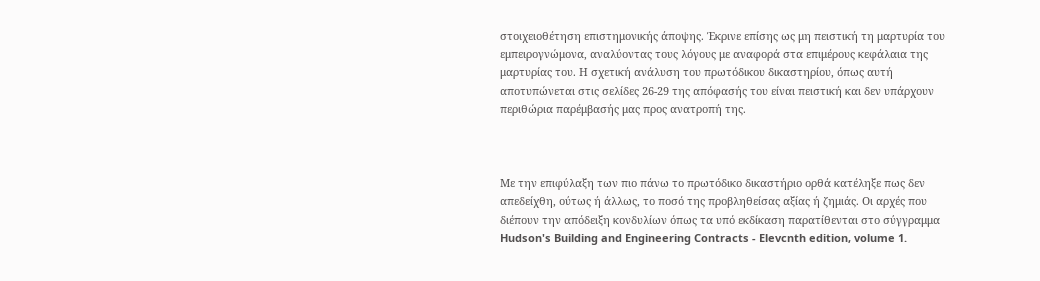στοιχειοθέτηση επιστημονικής άποψης. Έκρινε επίσης ως μη πειστική τη μαρτυρία του εμπειρογνώμονα, αναλύοντας τους λόγους με αναφορά στα επιμέρους κεφάλαια της μαρτυρίας του. Η σχετική ανάλυση του πρωτόδικου δικαστηρίου, όπως αυτή αποτυπώνεται στις σελίδες 26-29 της απόφασής του είναι πειστική και δεν υπάρχουν περιθώρια παρέμβασής μας προς ανατροπή της.



Με την επιφύλαξη των πιο πάνω το πρωτόδικο δικαστήριο ορθά κατέληξε πως δεν απεδείχθη, ούτως ή άλλως, το ποσό της προβληθείσας αξίας ή ζημιάς. Οι αρχές που διέπουν την απόδειξη κονδυλίων όπως τα υπό εκδίκαση παρατίθενται στο σύγγραμμα Hudson's Building and Engineering Contracts - Elevcnth edition, volume 1.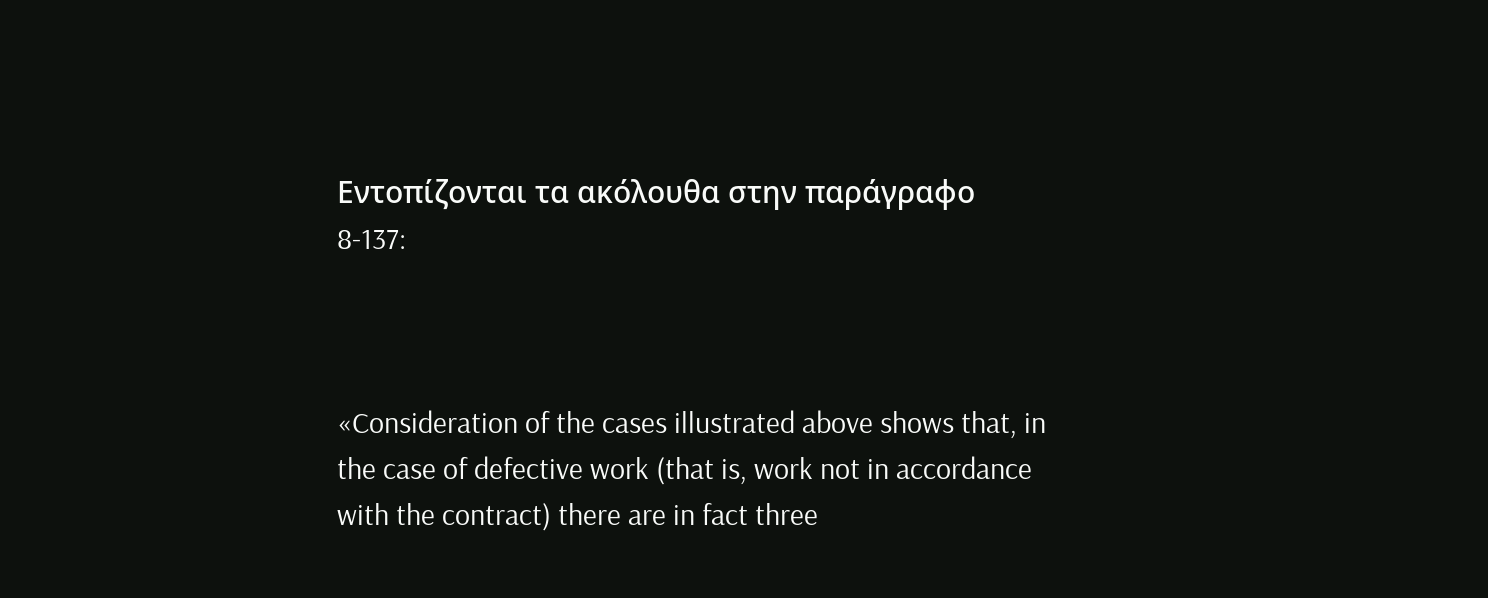Εντοπίζονται τα ακόλουθα στην παράγραφο 8-137:



«Consideration of the cases illustrated above shows that, in the case of defective work (that is, work not in accordance with the contract) there are in fact three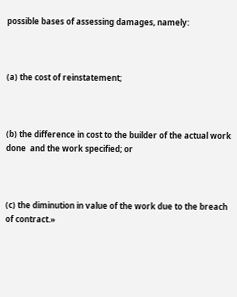possible bases of assessing damages, namely:



(a) the cost of reinstatement;



(b) the difference in cost to the builder of the actual work done  and the work specified; or



(c) the diminution in value of the work due to the breach of contract.»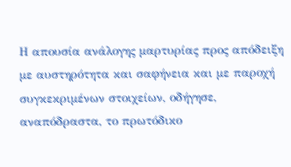Η απουσία ανάλογης μαρτυρίας προς απόδειξη με αυστηρότητα και σαφήνεια και με παροχή συγκεκριμένων στοιχείων, οδήγησε, αναπόδραστα, το πρωτόδικο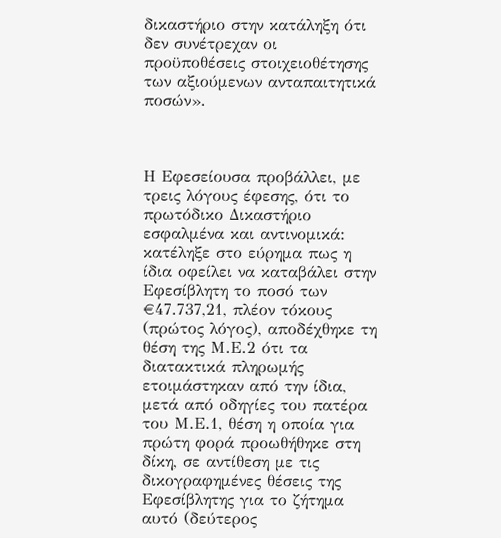δικαστήριο στην κατάληξη ότι δεν συνέτρεχαν οι προϋποθέσεις στοιχειοθέτησης των αξιούμενων ανταπαιτητικά ποσών».



Η Εφεσείουσα προβάλλει, με τρεις λόγους έφεσης, ότι το πρωτόδικο Δικαστήριο εσφαλμένα και αντινομικά: κατέληξε στο εύρημα πως η ίδια οφείλει να καταβάλει στην Εφεσίβλητη το ποσό των €47.737,21, πλέον τόκους (πρώτος λόγος), αποδέχθηκε τη θέση της Μ.Ε.2 ότι τα διατακτικά πληρωμής ετοιμάστηκαν από την ίδια, μετά από οδηγίες του πατέρα του Μ.Ε.1, θέση η οποία για πρώτη φορά προωθήθηκε στη δίκη, σε αντίθεση με τις δικογραφημένες θέσεις της Εφεσίβλητης για το ζήτημα αυτό (δεύτερος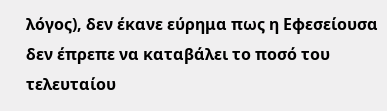λόγος), δεν έκανε εύρημα πως η Εφεσείουσα δεν έπρεπε να καταβάλει το ποσό του τελευταίου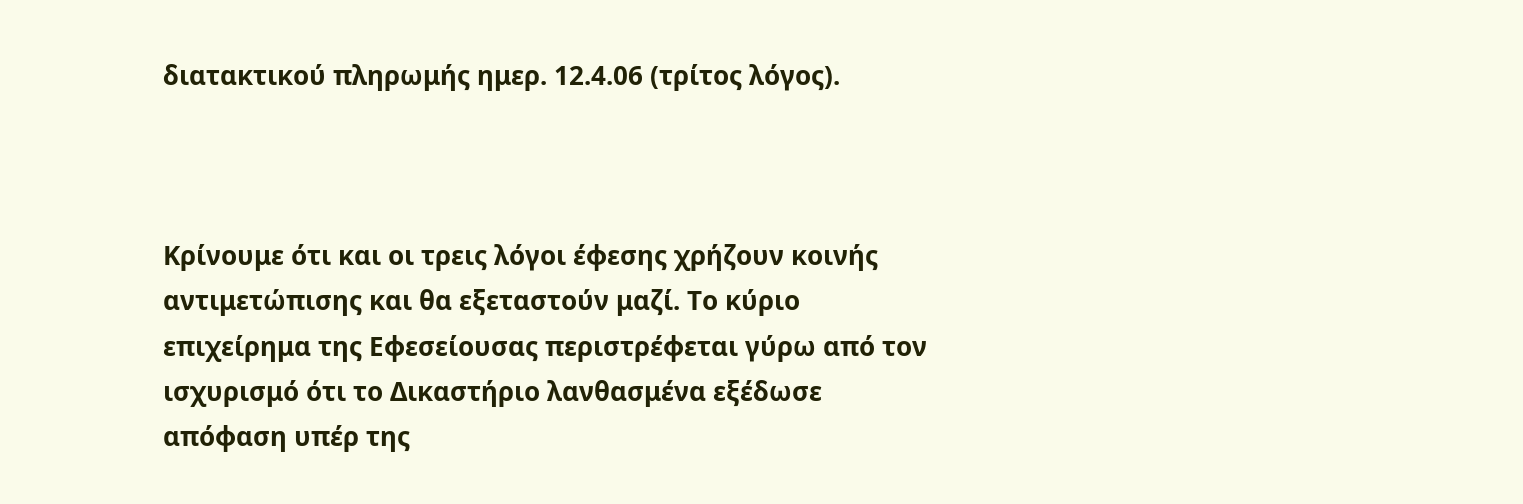διατακτικού πληρωμής ημερ. 12.4.06 (τρίτος λόγος).



Κρίνουμε ότι και οι τρεις λόγοι έφεσης χρήζουν κοινής αντιμετώπισης και θα εξεταστούν μαζί. Το κύριο επιχείρημα της Εφεσείουσας περιστρέφεται γύρω από τον ισχυρισμό ότι το Δικαστήριο λανθασμένα εξέδωσε απόφαση υπέρ της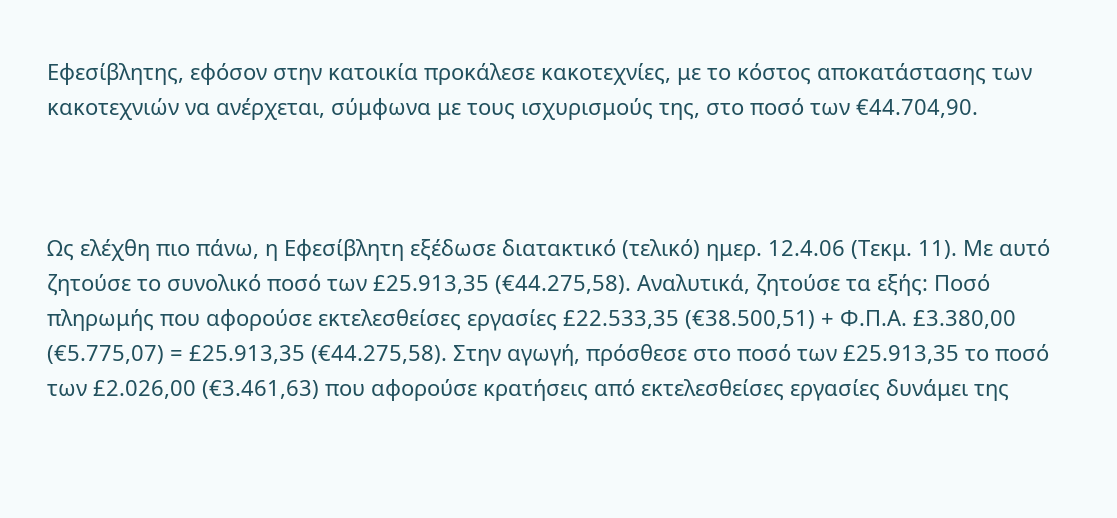Εφεσίβλητης, εφόσον στην κατοικία προκάλεσε κακοτεχνίες, με το κόστος αποκατάστασης των κακοτεχνιών να ανέρχεται, σύμφωνα με τους ισχυρισμούς της, στο ποσό των €44.704,90.



Ως ελέχθη πιο πάνω, η Εφεσίβλητη εξέδωσε διατακτικό (τελικό) ημερ. 12.4.06 (Τεκμ. 11). Με αυτό ζητούσε το συνολικό ποσό των £25.913,35 (€44.275,58). Αναλυτικά, ζητούσε τα εξής: Ποσό πληρωμής που αφορούσε εκτελεσθείσες εργασίες £22.533,35 (€38.500,51) + Φ.Π.Α. £3.380,00 (€5.775,07) = £25.913,35 (€44.275,58). Στην αγωγή, πρόσθεσε στο ποσό των £25.913,35 το ποσό των £2.026,00 (€3.461,63) που αφορούσε κρατήσεις από εκτελεσθείσες εργασίες δυνάμει της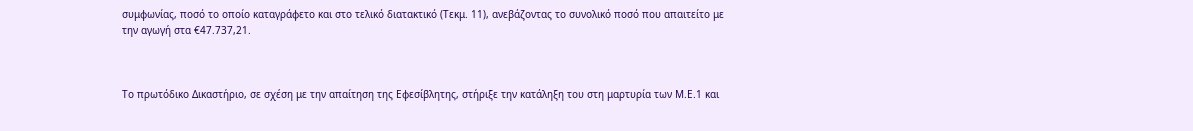συμφωνίας, ποσό το οποίο καταγράφετο και στο τελικό διατακτικό (Τεκμ. 11), ανεβάζοντας το συνολικό ποσό που απαιτείτο με την αγωγή στα €47.737,21.



Το πρωτόδικο Δικαστήριο, σε σχέση με την απαίτηση της Εφεσίβλητης, στήριξε την κατάληξη του στη μαρτυρία των Μ.Ε.1 και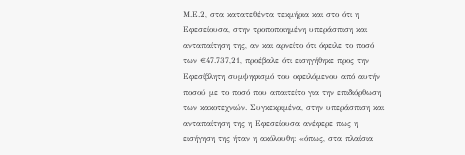Μ.Ε.2, στα κατατεθέντα τεκμήρια και στο ότι η Εφεσείουσα, στην τροποποιημένη υπεράσπιση και ανταπαίτηση της, αν και αρνείτο ότι όφειλε το ποσό των €47.737,21, προέβαλε ότι εισηγήθηκε προς την Εφεσίβλητη συμψηφισμό του οφειλόμενου από αυτήν ποσού με το ποσό που απαιτείτο για την επιδιόρθωση των κακοτεχνιών. Συγκεκριμένα, στην υπεράσπιση και ανταπαίτηση της η Εφεσείουσα ανέφερε πως η εισήγηση της ήταν η ακόλουθη: «όπως, στα πλαίσια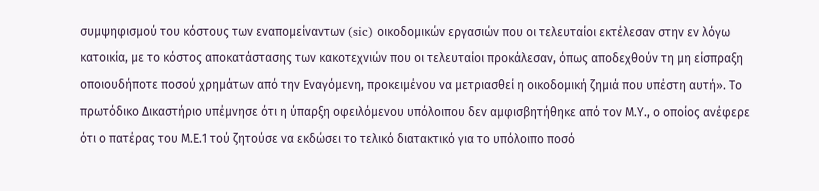συμψηφισμού του κόστους των εναπομείναντων (sic) οικοδομικών εργασιών που οι τελευταίοι εκτέλεσαν στην εν λόγω κατοικία, με το κόστος αποκατάστασης των κακοτεχνιών που οι τελευταίοι προκάλεσαν, όπως αποδεχθούν τη μη είσπραξη οποιουδήποτε ποσού χρημάτων από την Εναγόμενη, προκειμένου να μετριασθεί η οικοδομική ζημιά που υπέστη αυτή». Το πρωτόδικο Δικαστήριο υπέμνησε ότι η ύπαρξη οφειλόμενου υπόλοιπου δεν αμφισβητήθηκε από τον Μ.Υ., ο οποίος ανέφερε ότι ο πατέρας του Μ.Ε.1 τού ζητούσε να εκδώσει το τελικό διατακτικό για το υπόλοιπο ποσό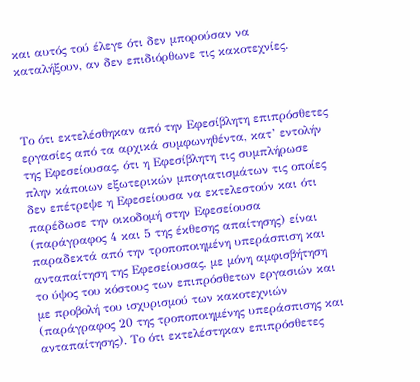και αυτός τού έλεγε ότι δεν μπορούσαν να καταλήξουν, αν δεν επιδιόρθωνε τις κακοτεχνίες.



Το ότι εκτελέσθηκαν από την Εφεσίβλητη επιπρόσθετες εργασίες από τα αρχικά συμφωνηθέντα, κατ’ εντολήν της Εφεσείουσας, ότι η Εφεσίβλητη τις συμπλήρωσε πλην κάποιων εξωτερικών μπογιατισμάτων τις οποίες δεν επέτρεψε η Εφεσείουσα να εκτελεστούν και ότι παρέδωσε την οικοδομή στην Εφεσείουσα (παράγραφος 4 και 5 της έκθεσης απαίτησης) είναι παραδεκτά από την τροποποιημένη υπεράσπιση και ανταπαίτηση της Εφεσείουσας, με μόνη αμφισβήτηση το ύψος του κόστους των επιπρόσθετων εργασιών και με προβολή του ισχυρισμού των κακοτεχνιών (παράγραφος 20 της τροποποιημένης υπεράσπισης και ανταπαίτησης). Το ότι εκτελέστηκαν επιπρόσθετες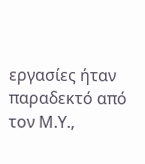εργασίες ήταν παραδεκτό από τον Μ.Υ.,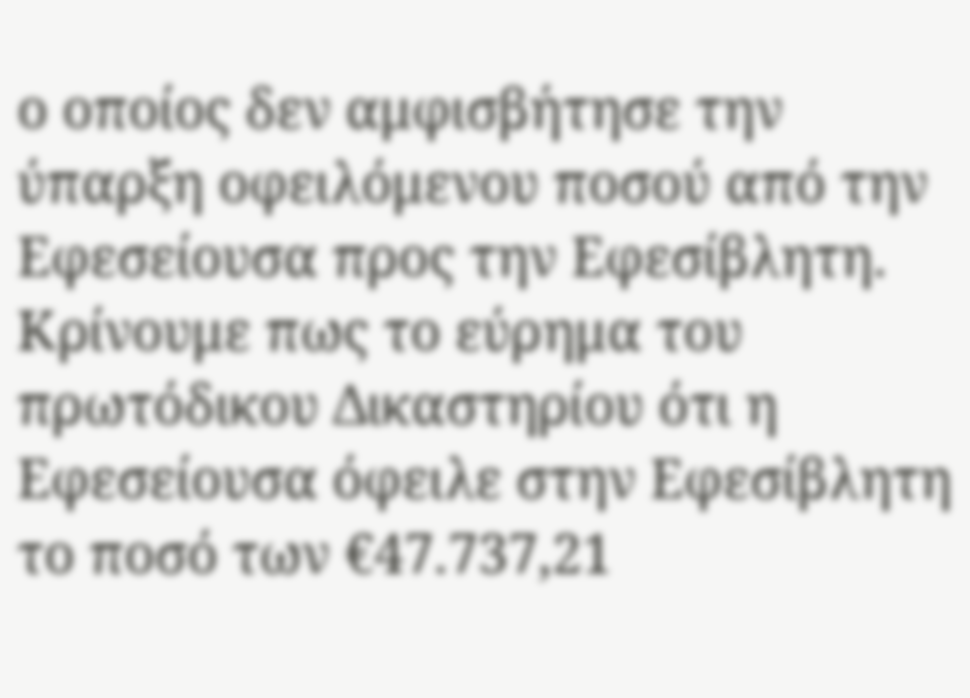ο οποίος δεν αμφισβήτησε την ύπαρξη οφειλόμενου ποσού από την Εφεσείουσα προς την Εφεσίβλητη. Κρίνουμε πως το εύρημα του πρωτόδικου Δικαστηρίου ότι η Εφεσείουσα όφειλε στην Εφεσίβλητη το ποσό των €47.737,21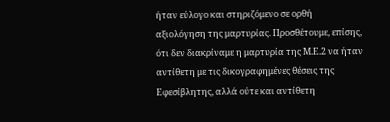ήταν εύλογο και στηριζόμενο σε ορθή αξιολόγηση της μαρτυρίας. Προσθέτουμε, επίσης, ότι δεν διακρίναμε η μαρτυρία της Μ.Ε.2 να ήταν αντίθετη με τις δικογραφημένες θέσεις της Εφεσίβλητης, αλλά ούτε και αντίθετη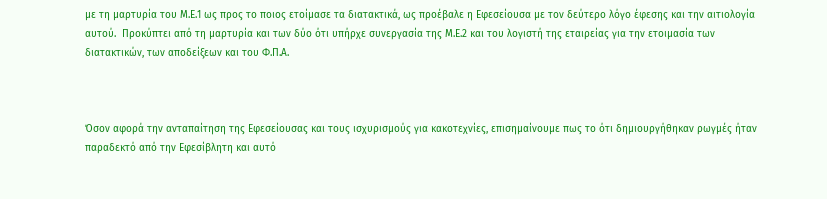με τη μαρτυρία του Μ.Ε.1 ως προς το ποιος ετοίμασε τα διατακτικά, ως προέβαλε η Εφεσείουσα με τον δεύτερο λόγο έφεσης και την αιτιολογία αυτού.  Προκύπτει από τη μαρτυρία και των δύο ότι υπήρχε συνεργασία της Μ.Ε.2 και του λογιστή της εταιρείας για την ετοιμασία των διατακτικών, των αποδείξεων και του Φ.Π.Α.



Όσον αφορά την ανταπαίτηση της Εφεσείουσας και τους ισχυρισμούς για κακοτεχνίες, επισημαίνουμε πως το ότι δημιουργήθηκαν ρωγμές ήταν παραδεκτό από την Εφεσίβλητη και αυτό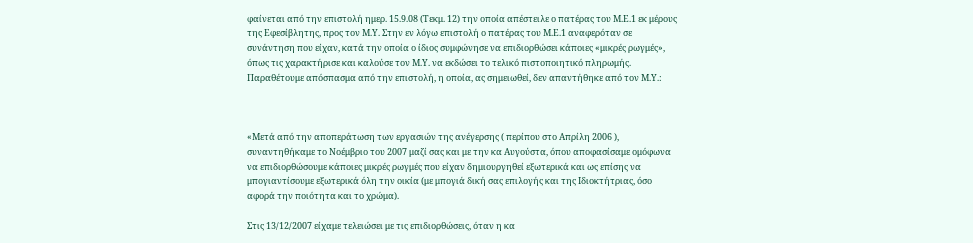φαίνεται από την επιστολή ημερ. 15.9.08 (Τεκμ. 12) την οποία απέστειλε ο πατέρας του Μ.Ε.1 εκ μέρους της Εφεσίβλητης, προς τον Μ.Υ. Στην εν λόγω επιστολή ο πατέρας του Μ.Ε.1 αναφερόταν σε συνάντηση που είχαν, κατά την οποία ο ίδιος συμφώνησε να επιδιορθώσει κάποιες «μικρές ρωγμές», όπως τις χαρακτήρισε και καλούσε τον Μ.Υ. να εκδώσει το τελικό πιστοποιητικό πληρωμής. Παραθέτουμε απόσπασμα από την επιστολή, η οποία, ας σημειωθεί, δεν απαντήθηκε από τον Μ.Υ.:



«Μετά από την αποπεράτωση των εργασιών της ανέγερσης ( περίπου στο Απρίλη 2006 ), συναντηθήκαμε το Νοέμβριο του 2007 μαζί σας και με την κα Αυγούστα, όπου αποφασίσαμε ομόφωνα να επιδιορθώσουμε κάποιες μικρές ρωγμές που είχαν δημιουργηθεί εξωτερικά και ως επίσης να μπογιαντίσουμε εξωτερικά όλη την οικία (με μπογιά δική σας επιλογής και της Ιδιοκτήτριας, όσο αφορά την ποιότητα και το χρώμα).

Στις 13/12/2007 είχαμε τελειώσει με τις επιδιορθώσεις, όταν η κα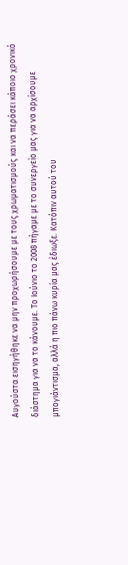Αυγούστα εισηγήθηκε να μην προχωρήσουμε με τους χρωματισμούς και να περάσει κάποιο χρονικό διάστημα για να το κάνουμε. Το Ιούνιο το 2008 πήγαμε με το συνεργείο μας για να αρχίσουμε μπογιάντισμα, αλλά η πιο πάνω κυρία μας έδιωξε. Κατόπιν αυτού του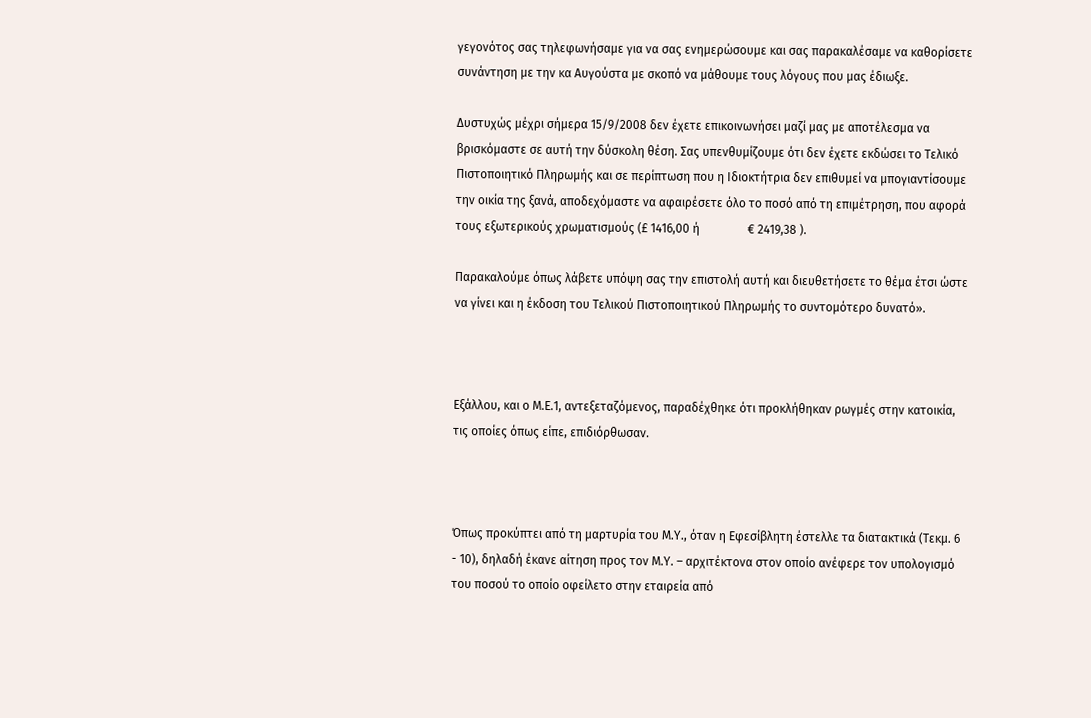γεγονότος σας τηλεφωνήσαμε για να σας ενημερώσουμε και σας παρακαλέσαμε να καθορίσετε συνάντηση με την κα Αυγούστα με σκοπό να μάθουμε τους λόγους που μας έδιωξε.

Δυστυχώς μέχρι σήμερα 15/9/2008 δεν έχετε επικοινωνήσει μαζί μας με αποτέλεσμα να βρισκόμαστε σε αυτή την δύσκολη θέση. Σας υπενθυμίζουμε ότι δεν έχετε εκδώσει το Τελικό Πιστοποιητικό Πληρωμής και σε περίπτωση που η Ιδιοκτήτρια δεν επιθυμεί να μπογιαντίσουμε την οικία της ξανά, αποδεχόμαστε να αφαιρέσετε όλο το ποσό από τη επιμέτρηση, που αφορά τους εξωτερικούς χρωματισμούς (£ 1416,00 ή                € 2419,38 ).

Παρακαλούμε όπως λάβετε υπόψη σας την επιστολή αυτή και διευθετήσετε το θέμα έτσι ώστε να γίνει και η έκδοση του Τελικού Πιστοποιητικού Πληρωμής το συντομότερο δυνατό».



Εξάλλου, και ο Μ.Ε.1, αντεξεταζόμενος, παραδέχθηκε ότι προκλήθηκαν ρωγμές στην κατοικία, τις οποίες όπως είπε, επιδιόρθωσαν.



Όπως προκύπτει από τη μαρτυρία του Μ.Υ., όταν η Εφεσίβλητη έστελλε τα διατακτικά (Τεκμ. 6 - 10), δηλαδή έκανε αίτηση προς τον Μ.Υ. – αρχιτέκτονα στον οποίο ανέφερε τον υπολογισμό του ποσού το οποίο οφείλετο στην εταιρεία από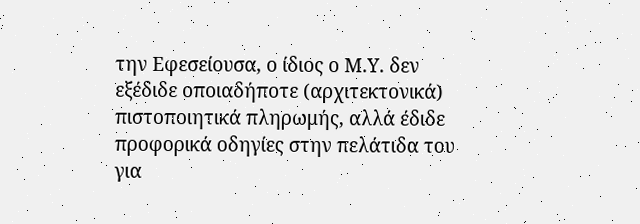την Εφεσείουσα, ο ίδιος ο Μ.Υ. δεν εξέδιδε οποιαδήποτε (αρχιτεκτονικά) πιστοποιητικά πληρωμής, αλλά έδιδε προφορικά οδηγίες στην πελάτιδα του για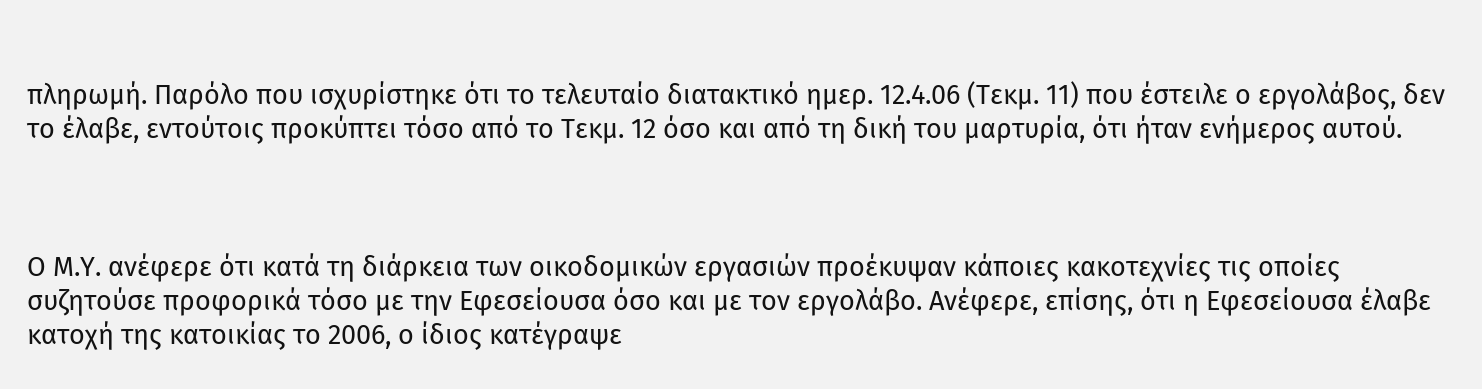πληρωμή. Παρόλο που ισχυρίστηκε ότι το τελευταίο διατακτικό ημερ. 12.4.06 (Τεκμ. 11) που έστειλε ο εργολάβος, δεν το έλαβε, εντούτοις προκύπτει τόσο από το Τεκμ. 12 όσο και από τη δική του μαρτυρία, ότι ήταν ενήμερος αυτού.



Ο Μ.Υ. ανέφερε ότι κατά τη διάρκεια των οικοδομικών εργασιών προέκυψαν κάποιες κακοτεχνίες τις οποίες συζητούσε προφορικά τόσο με την Εφεσείουσα όσο και με τον εργολάβο. Ανέφερε, επίσης, ότι η Εφεσείουσα έλαβε κατοχή της κατοικίας το 2006, ο ίδιος κατέγραψε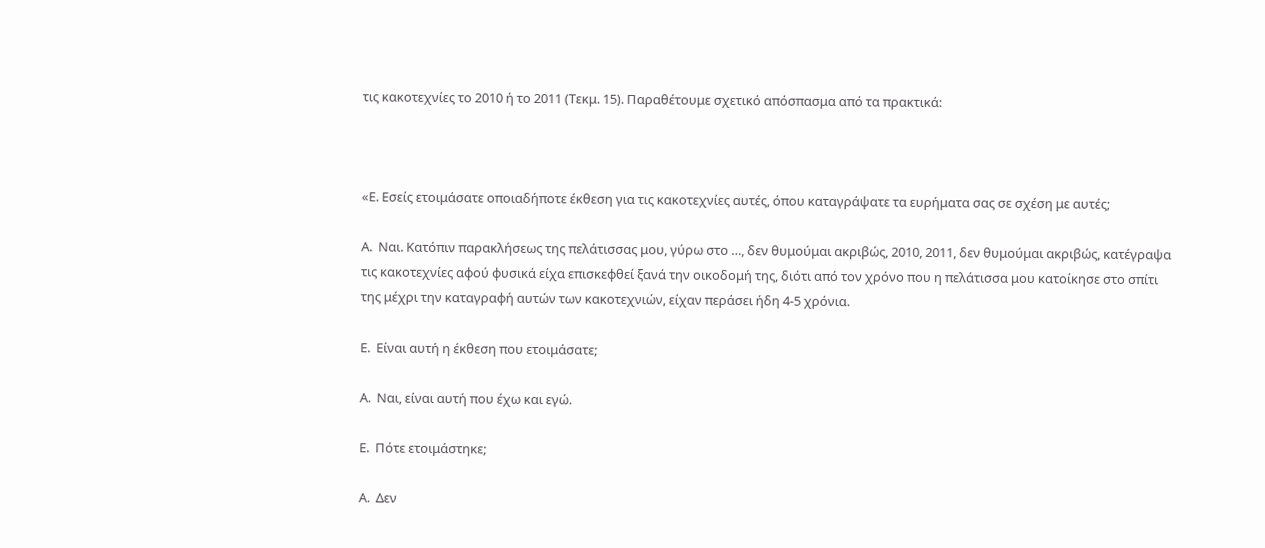τις κακοτεχνίες το 2010 ή το 2011 (Τεκμ. 15). Παραθέτουμε σχετικό απόσπασμα από τα πρακτικά:



«Ε. Εσείς ετοιμάσατε οποιαδήποτε έκθεση για τις κακοτεχνίες αυτές, όπου καταγράψατε τα ευρήματα σας σε σχέση με αυτές;

Α.  Ναι. Κατόπιν παρακλήσεως της πελάτισσας μου, γύρω στο …, δεν θυμούμαι ακριβώς, 2010, 2011, δεν θυμούμαι ακριβώς, κατέγραψα τις κακοτεχνίες αφού φυσικά είχα επισκεφθεί ξανά την οικοδομή της, διότι από τον χρόνο που η πελάτισσα μου κατοίκησε στο σπίτι της μέχρι την καταγραφή αυτών των κακοτεχνιών, είχαν περάσει ήδη 4-5 χρόνια.

Ε.  Είναι αυτή η έκθεση που ετοιμάσατε;

Α.  Ναι, είναι αυτή που έχω και εγώ.

Ε.  Πότε ετοιμάστηκε;

Α.  Δεν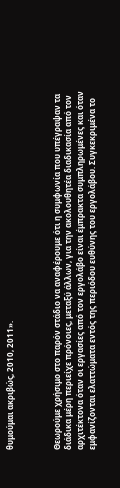θυμούμαι ακριβώς, 2010, 2011».



Θεωρούμε χρήσιμο στο παρόν στάδιο να αναφέρουμε ότι η συμφωνία που υπέγραψαν τα διάδικα μέρη περιείχε πρόνοιες, μεταξύ άλλων, για την ακολουθητέα διαδικασία από τον αρχιτέκτονα όταν οι εργασίες από τον εργολάβο είναι έμπρακτα συμπληρωμένες και όταν εμφανίζονται ελαττώματα εντός της περιόδου ευθύνης του εργολάβου. Συγκεκριμένα το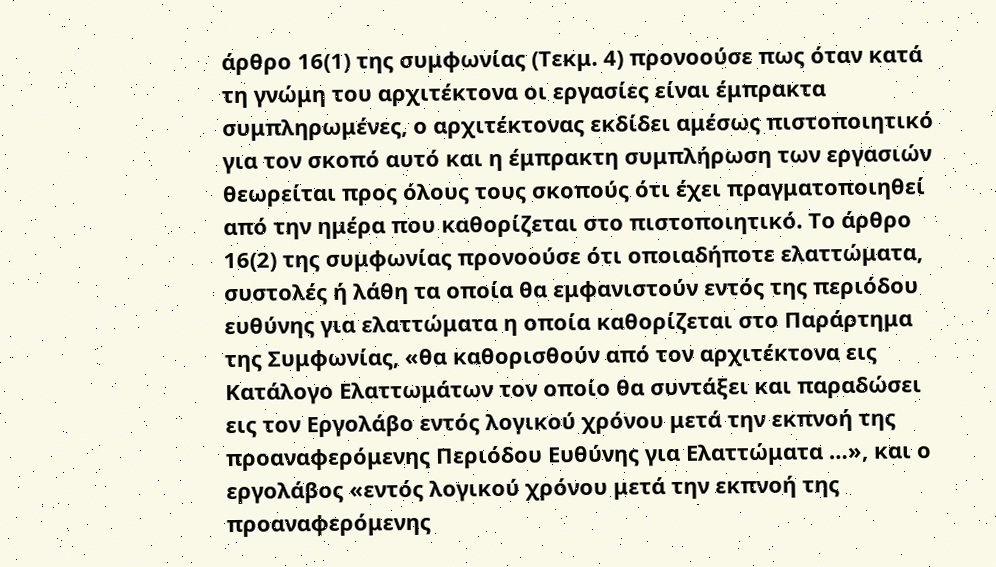άρθρο 16(1) της συμφωνίας (Τεκμ. 4) προνοούσε πως όταν κατά τη γνώμη του αρχιτέκτονα οι εργασίες είναι έμπρακτα συμπληρωμένες, ο αρχιτέκτονας εκδίδει αμέσως πιστοποιητικό για τον σκοπό αυτό και η έμπρακτη συμπλήρωση των εργασιών θεωρείται προς όλους τους σκοπούς ότι έχει πραγματοποιηθεί από την ημέρα που καθορίζεται στο πιστοποιητικό. Το άρθρο 16(2) της συμφωνίας προνοούσε ότι οποιαδήποτε ελαττώματα, συστολές ή λάθη τα οποία θα εμφανιστούν εντός της περιόδου ευθύνης για ελαττώματα η οποία καθορίζεται στο Παράρτημα της Συμφωνίας, «θα καθορισθούν από τον αρχιτέκτονα εις Κατάλογο Ελαττωμάτων τον οποίο θα συντάξει και παραδώσει εις τον Εργολάβο εντός λογικού χρόνου μετά την εκπνοή της προαναφερόμενης Περιόδου Ευθύνης για Ελαττώματα …», και ο εργολάβος «εντός λογικού χρόνου μετά την εκπνοή της προαναφερόμενης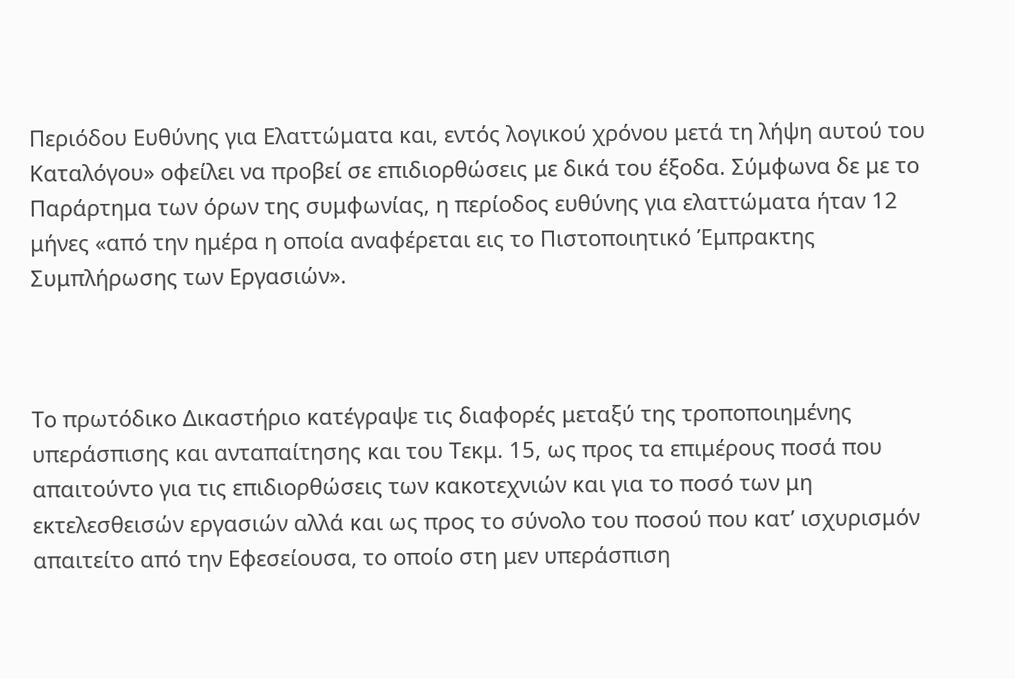Περιόδου Ευθύνης για Ελαττώματα και, εντός λογικού χρόνου μετά τη λήψη αυτού του Καταλόγου» οφείλει να προβεί σε επιδιορθώσεις με δικά του έξοδα. Σύμφωνα δε με το Παράρτημα των όρων της συμφωνίας, η περίοδος ευθύνης για ελαττώματα ήταν 12 μήνες «από την ημέρα η οποία αναφέρεται εις το Πιστοποιητικό Έμπρακτης Συμπλήρωσης των Εργασιών».



Το πρωτόδικο Δικαστήριο κατέγραψε τις διαφορές μεταξύ της τροποποιημένης υπεράσπισης και ανταπαίτησης και του Τεκμ. 15, ως προς τα επιμέρους ποσά που απαιτούντο για τις επιδιορθώσεις των κακοτεχνιών και για το ποσό των μη εκτελεσθεισών εργασιών αλλά και ως προς το σύνολο του ποσού που κατ’ ισχυρισμόν απαιτείτο από την Εφεσείουσα, το οποίο στη μεν υπεράσπιση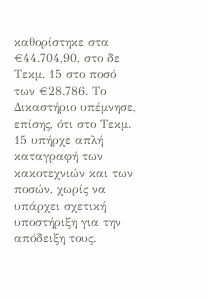καθορίστηκε στα €44.704,90, στο δε Τεκμ. 15 στο ποσό των €28.786. Το Δικαστήριο υπέμνησε, επίσης, ότι στο Τεκμ. 15 υπήρχε απλή καταγραφή των κακοτεχνιών και των ποσών, χωρίς να υπάρχει σχετική υποστήριξη για την απόδειξη τους.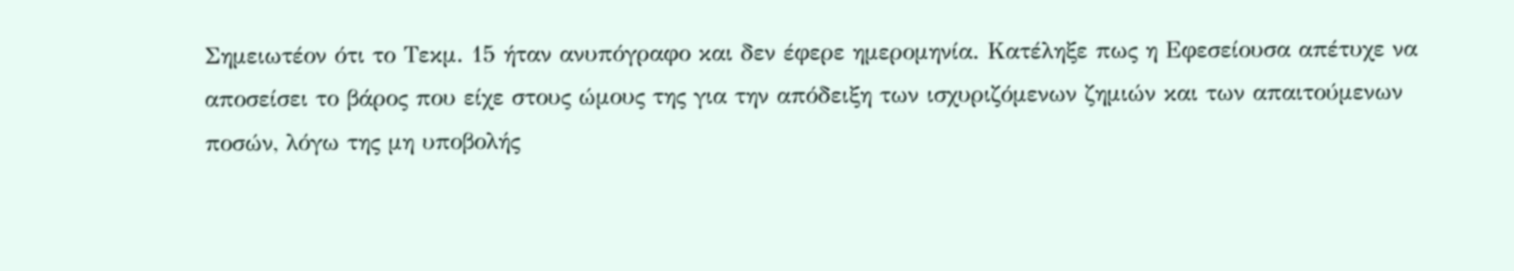Σημειωτέον ότι το Τεκμ. 15 ήταν ανυπόγραφο και δεν έφερε ημερομηνία. Κατέληξε πως η Εφεσείουσα απέτυχε να αποσείσει το βάρος που είχε στους ώμους της για την απόδειξη των ισχυριζόμενων ζημιών και των απαιτούμενων ποσών, λόγω της μη υποβολής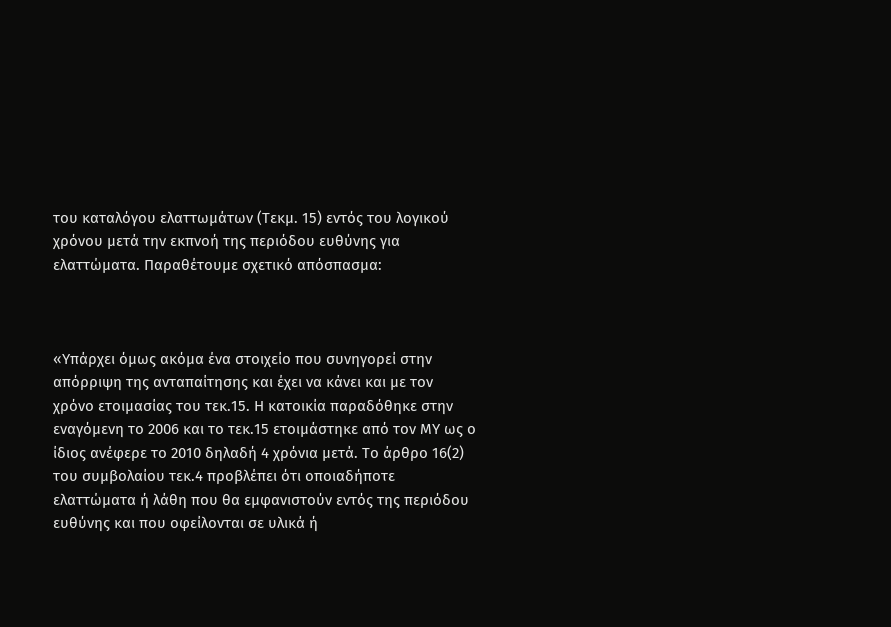του καταλόγου ελαττωμάτων (Τεκμ. 15) εντός του λογικού χρόνου μετά την εκπνοή της περιόδου ευθύνης για ελαττώματα. Παραθέτουμε σχετικό απόσπασμα:



«Υπάρχει όμως ακόμα ένα στοιχείο που συνηγορεί στην απόρριψη της ανταπαίτησης και έχει να κάνει και με τον χρόνο ετοιμασίας του τεκ.15. Η κατοικία παραδόθηκε στην εναγόμενη το 2006 και το τεκ.15 ετοιμάστηκε από τον ΜΥ ως ο ίδιος ανέφερε το 2010 δηλαδή 4 χρόνια μετά. Το άρθρο 16(2) του συμβολαίου τεκ.4 προβλέπει ότι οποιαδήποτε ελαττώματα ή λάθη που θα εμφανιστούν εντός της περιόδου ευθύνης και που οφείλονται σε υλικά ή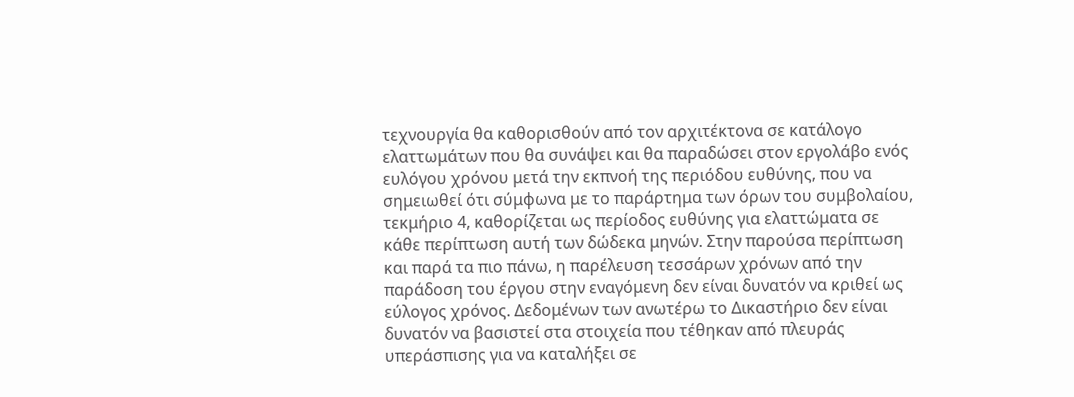τεχνουργία θα καθορισθούν από τον αρχιτέκτονα σε κατάλογο ελαττωμάτων που θα συνάψει και θα παραδώσει στον εργολάβο ενός ευλόγου χρόνου μετά την εκπνοή της περιόδου ευθύνης, που να σημειωθεί ότι σύμφωνα με το παράρτημα των όρων του συμβολαίου, τεκμήριο 4, καθορίζεται ως περίοδος ευθύνης για ελαττώματα σε κάθε περίπτωση αυτή των δώδεκα μηνών. Στην παρούσα περίπτωση και παρά τα πιο πάνω, η παρέλευση τεσσάρων χρόνων από την παράδοση του έργου στην εναγόμενη δεν είναι δυνατόν να κριθεί ως εύλογος χρόνος. Δεδομένων των ανωτέρω το Δικαστήριο δεν είναι δυνατόν να βασιστεί στα στοιχεία που τέθηκαν από πλευράς υπεράσπισης για να καταλήξει σε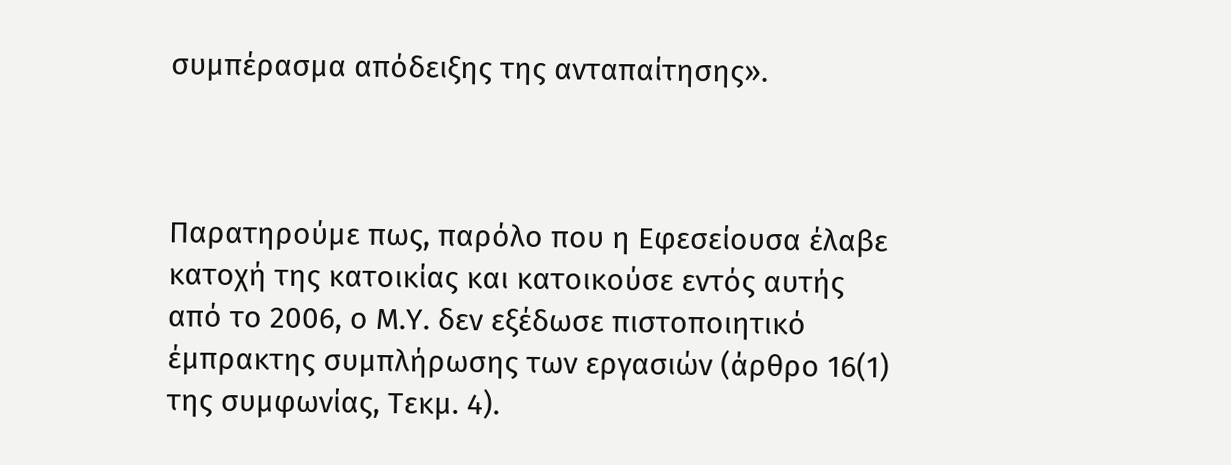συμπέρασμα απόδειξης της ανταπαίτησης».



Παρατηρούμε πως, παρόλο που η Εφεσείουσα έλαβε κατοχή της κατοικίας και κατοικούσε εντός αυτής από το 2006, ο Μ.Υ. δεν εξέδωσε πιστοποιητικό έμπρακτης συμπλήρωσης των εργασιών (άρθρο 16(1) της συμφωνίας, Τεκμ. 4).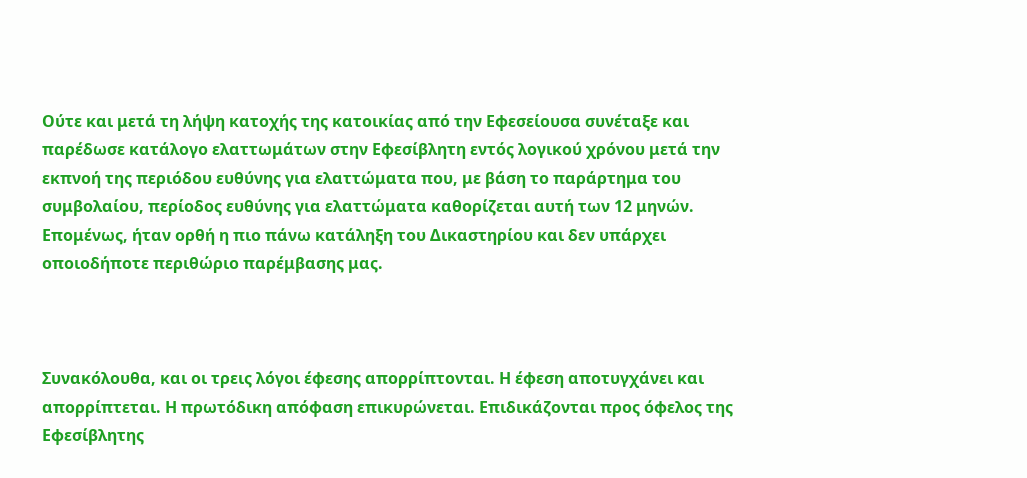Ούτε και μετά τη λήψη κατοχής της κατοικίας από την Εφεσείουσα συνέταξε και παρέδωσε κατάλογο ελαττωμάτων στην Εφεσίβλητη εντός λογικού χρόνου μετά την εκπνοή της περιόδου ευθύνης για ελαττώματα που, με βάση το παράρτημα του συμβολαίου, περίοδος ευθύνης για ελαττώματα καθορίζεται αυτή των 12 μηνών. Επομένως, ήταν ορθή η πιο πάνω κατάληξη του Δικαστηρίου και δεν υπάρχει οποιοδήποτε περιθώριο παρέμβασης μας.



Συνακόλουθα, και οι τρεις λόγοι έφεσης απορρίπτονται. Η έφεση αποτυγχάνει και απορρίπτεται. Η πρωτόδικη απόφαση επικυρώνεται. Επιδικάζονται προς όφελος της Εφεσίβλητης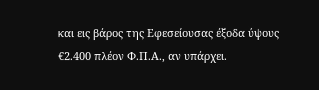και εις βάρος της Εφεσείουσας έξοδα ύψους €2.400 πλέον Φ.Π.Α., αν υπάρχει.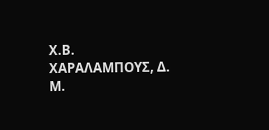Χ.Β. ΧΑΡΑΛΑΜΠΟΥΣ, Δ.                  Μ.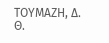ΤΟΥΜΑΖΗ, Δ.        Θ.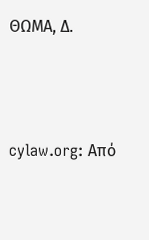ΘΩΜΑ, Δ.




cylaw.org: Από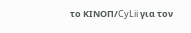το ΚΙΝOΠ/CyLii για τον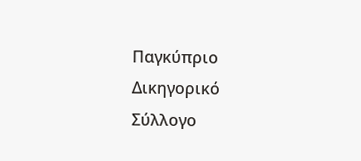Παγκύπριο Δικηγορικό Σύλλογο